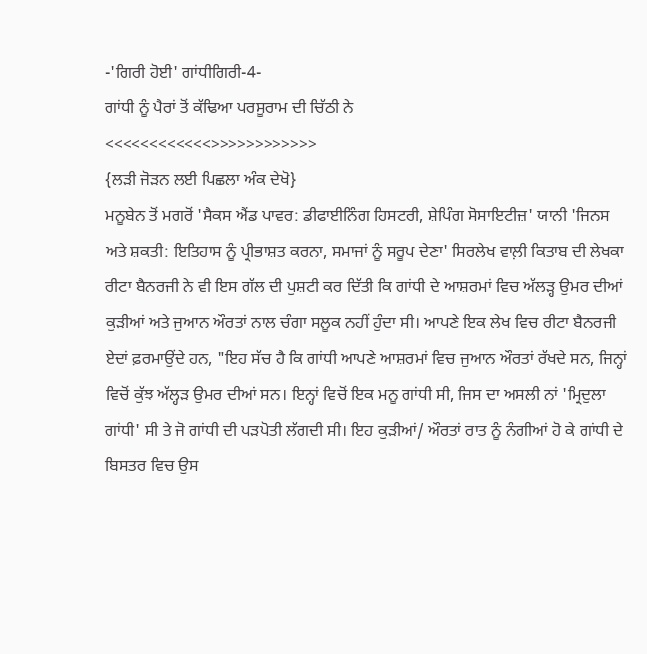-'ਗਿਰੀ ਹੋਈ' ਗਾਂਧੀਗਿਰੀ-4-
ਗਾਂਧੀ ਨੂੰ ਪੈਰਾਂ ਤੋਂ ਕੱਢਿਆ ਪਰਸੂਰਾਮ ਦੀ ਚਿੱਠੀ ਨੇ
<<<<<<<<<<<<>>>>>>>>>>>>
{ਲੜੀ ਜੋੜਨ ਲਈ ਪਿਛਲਾ ਅੰਕ ਦੇਖੋ}
ਮਨੂਬੇਨ ਤੋਂ ਮਗਰੋਂ 'ਸੈਕਸ ਐਂਡ ਪਾਵਰ: ਡੀਫਾਈਨਿੰਗ ਹਿਸਟਰੀ, ਸ਼ੇਪਿੰਗ ਸੋਸਾਇਟੀਜ਼' ਯਾਨੀ 'ਜਿਨਸ ਅਤੇ ਸ਼ਕਤੀ: ਇਤਿਹਾਸ ਨੂੰ ਪ੍ਰੀਭਾਸ਼ਤ ਕਰਨਾ, ਸਮਾਜਾਂ ਨੂੰ ਸਰੂਪ ਦੇਣਾ' ਸਿਰਲੇਖ ਵਾਲ਼ੀ ਕਿਤਾਬ ਦੀ ਲੇਖਕਾ ਰੀਟਾ ਬੈਨਰਜੀ ਨੇ ਵੀ ਇਸ ਗੱਲ ਦੀ ਪੁਸ਼ਟੀ ਕਰ ਦਿੱਤੀ ਕਿ ਗਾਂਧੀ ਦੇ ਆਸ਼ਰਮਾਂ ਵਿਚ ਅੱਲੜ੍ਹ ਉਮਰ ਦੀਆਂ ਕੁੜੀਆਂ ਅਤੇ ਜੁਆਨ ਔਰਤਾਂ ਨਾਲ ਚੰਗਾ ਸਲੂਕ ਨਹੀਂ ਹੁੰਦਾ ਸੀ। ਆਪਣੇ ਇਕ ਲੇਖ ਵਿਚ ਰੀਟਾ ਬੈਨਰਜੀ ਏਦਾਂ ਫ਼ਰਮਾਉਂਦੇ ਹਨ, "ਇਹ ਸੱਚ ਹੈ ਕਿ ਗਾਂਧੀ ਆਪਣੇ ਆਸ਼ਰਮਾਂ ਵਿਚ ਜੁਆਨ ਔਰਤਾਂ ਰੱਖਦੇ ਸਨ, ਜਿਨ੍ਹਾਂ ਵਿਚੋਂ ਕੁੱਝ ਅੱਲ੍ਹੜ ਉਮਰ ਦੀਆਂ ਸਨ। ਇਨ੍ਹਾਂ ਵਿਚੋਂ ਇਕ ਮਨੂ ਗਾਂਧੀ ਸੀ, ਜਿਸ ਦਾ ਅਸਲੀ ਨਾਂ 'ਮ੍ਰਿਦੁਲਾ ਗਾਂਧੀ' ਸੀ ਤੇ ਜੋ ਗਾਂਧੀ ਦੀ ਪੜਪੋਤੀ ਲੱਗਦੀ ਸੀ। ਇਹ ਕੁੜੀਆਂ/ ਔਰਤਾਂ ਰਾਤ ਨੂੰ ਨੰਗੀਆਂ ਹੋ ਕੇ ਗਾਂਧੀ ਦੇ ਬਿਸਤਰ ਵਿਚ ਉਸ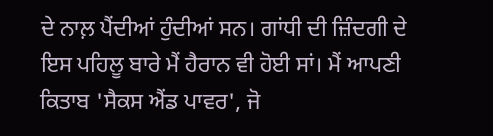ਦੇ ਨਾਲ਼ ਪੈਂਦੀਆਂ ਹੁੰਦੀਆਂ ਸਨ। ਗਾਂਧੀ ਦੀ ਜ਼ਿੰਦਗੀ ਦੇ ਇਸ ਪਹਿਲੂ ਬਾਰੇ ਮੈਂ ਹੈਰਾਨ ਵੀ ਹੋਈ ਸਾਂ। ਮੈਂ ਆਪਣੀ ਕਿਤਾਬ 'ਸੈਕਸ ਐਂਡ ਪਾਵਰ', ਜੋ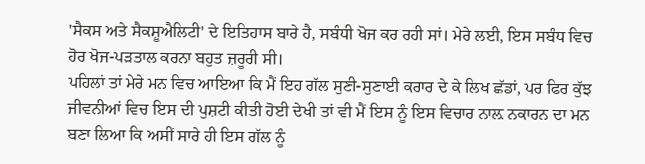'ਸੈਕਸ ਅਤੇ ਸੈਕਸ਼ੂਐਲਿਟੀ' ਦੇ ਇਤਿਹਾਸ ਬਾਰੇ ਹੈ, ਸਬੰਧੀ ਖੋਜ ਕਰ ਰਹੀ ਸਾਂ। ਮੇਰੇ ਲਈ, ਇਸ ਸਬੰਧ ਵਿਚ ਹੋਰ ਖੋਜ-ਪੜਤਾਲ ਕਰਨਾ ਬਹੁਤ ਜ਼ਰੂਰੀ ਸੀ।
ਪਹਿਲਾਂ ਤਾਂ ਮੇਰੇ ਮਨ ਵਿਚ ਆਇਆ ਕਿ ਮੈਂ ਇਹ ਗੱਲ ਸੁਣੀ-ਸੁਣਾਈ ਕਰਾਰ ਦੇ ਕੇ ਲਿਖ ਛੱਡਾਂ, ਪਰ ਫਿਰ ਕੁੱਝ ਜੀਵਨੀਆਂ ਵਿਚ ਇਸ ਦੀ ਪੁਸ਼ਟੀ ਕੀਤੀ ਹੋਈ ਦੇਖੀ ਤਾਂ ਵੀ ਮੈਂ ਇਸ ਨੂੰ ਇਸ ਵਿਚਾਰ ਨਾਲ਼ ਨਕਾਰਨ ਦਾ ਮਨ ਬਣਾ ਲਿਆ ਕਿ ਅਸੀਂ ਸਾਰੇ ਹੀ ਇਸ ਗੱਲ ਨੂੰ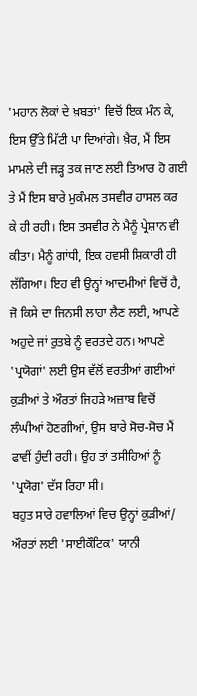'ਮਹਾਨ ਲੋਕਾਂ ਦੇ ਖ਼ਬਤਾਂ' ਵਿਚੋਂ ਇਕ ਮੰਨ ਕੇ, ਇਸ ਉੱਤੇ ਮਿੱਟੀ ਪਾ ਦਿਆਂਗੇ। ਖ਼ੈਰ, ਮੈਂ ਇਸ ਮਾਮਲੇ ਦੀ ਜੜ੍ਹ ਤਕ ਜਾਣ ਲਈ ਤਿਆਰ ਹੋ ਗਈ ਤੇ ਮੈਂ ਇਸ ਬਾਰੇ ਮੁਕੰਮਲ ਤਸਵੀਰ ਹਾਸਲ ਕਰ ਕੇ ਹੀ ਰਹੀ। ਇਸ ਤਸਵੀਰ ਨੇ ਮੈਨੂੰ ਪ੍ਰੇਸ਼ਾਨ ਵੀ ਕੀਤਾ। ਮੈਨੂੰ ਗਾਂਧੀ, ਇਕ ਹਵਸੀ ਸ਼ਿਕਾਰੀ ਹੀ ਲੱਗਿਆ। ਇਹ ਵੀ ਉਨ੍ਹਾਂ ਆਦਮੀਆਂ ਵਿਚੋਂ ਹੈ, ਜੋ ਕਿਸੇ ਦਾ ਜਿਨਸੀ ਲਾਹਾ ਲੈਣ ਲਈ, ਆਪਣੇ ਅਹੁਦੇ ਜਾਂ ਰੁਤਬੇ ਨੂੰ ਵਰਤਦੇ ਹਨ। ਆਪਣੇ 'ਪ੍ਰਯੋਗਾਂ' ਲਈ ਉਸ ਵੱਲੋਂ ਵਰਤੀਆਂ ਗਈਆਂ ਕੁੜੀਆਂ ਤੇ ਔਰਤਾਂ ਜਿਹੜੇ ਅਜ਼ਾਬ ਵਿਚੋਂ ਲੰਘੀਆਂ ਹੋਣਗੀਆਂ, ਉਸ ਬਾਰੇ ਸੋਚ-ਸੋਚ ਮੈਂ ਫਾਵੀਂ ਹੁੰਦੀ ਰਹੀ। ਉਹ ਤਾਂ ਤਸੀਹਿਆਂ ਨੂੰ 'ਪ੍ਰਯੋਗ' ਦੱਸ ਰਿਹਾ ਸੀ।
ਬਹੁਤ ਸਾਰੇ ਹਵਾਲਿਆਂ ਵਿਚ ਉਨ੍ਹਾਂ ਕੁੜੀਆਂ/ ਔਰਤਾਂ ਲਈ 'ਸਾਈਕੌਟਿਕ' ਯਾਨੀ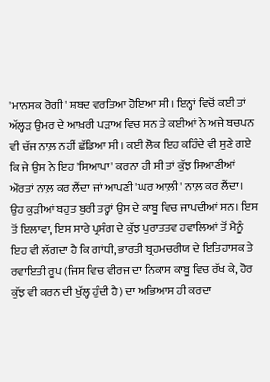'ਮਾਨਸਕ ਰੋਗੀ' ਸ਼ਬਦ ਵਰਤਿਆ ਹੋਇਆ ਸੀ। ਇਨ੍ਹਾਂ ਵਿਚੋਂ ਕਈ ਤਾਂ ਅੱਲ੍ਹੜ ਉਮਰ ਦੇ ਆਖ਼ਰੀ ਪੜਾਅ ਵਿਚ ਸਨ ਤੇ ਕਈਆਂ ਨੇ ਅਜੇ ਬਚਪਨ ਵੀ ਚੱਜ ਨਾਲ਼ ਨਹੀਂ ਛੱਡਿਆ ਸੀ। ਕਈ ਲੋਕ ਇਹ ਕਹਿੰਦੇ ਵੀ ਸੁਣੇ ਗਏ ਕਿ ਜੇ ਉਸ ਨੇ ਇਹ 'ਸਿਆਪਾ' ਕਰਨਾ ਹੀ ਸੀ ਤਾਂ ਕੁੱਝ ਸਿਆਣੀਆਂ ਔਰਤਾਂ ਨਾਲ਼ ਕਰ ਲੈਂਦਾ ਜਾਂ ਆਪਣੀ 'ਘਰ ਆਲ਼ੀ' ਨਾਲ਼ ਕਰ ਲੈਂਦਾ। ਉਹ ਕੁੜੀਆਂ ਬਹੁਤ ਬੁਰੀ ਤਰ੍ਹਾਂ ਉਸ ਦੇ ਕਾਬੂ ਵਿਚ ਜਾਪਦੀਆਂ ਸਨ। ਇਸ ਤੋਂ ਇਲਾਵਾ, ਇਸ ਸਾਰੇ ਪ੍ਰਸੰਗ ਦੇ ਕੁੱਝ ਪੁਰਾਤਤਵ ਹਵਾਲਿਆਂ ਤੋਂ ਮੈਨੂੰ ਇਹ ਵੀ ਲੱਗਦਾ ਹੈ ਕਿ ਗਾਂਧੀ, ਭਾਰਤੀ ਬ੍ਰਹਮਚਰੀਯ ਦੇ ਇਤਿਹਾਸਕ ਤੇ ਰਵਾਇਤੀ ਰੂਪ (ਜਿਸ ਵਿਚ ਵੀਰਜ ਦਾ ਨਿਕਾਸ ਕਾਬੂ ਵਿਚ ਰੱਖ ਕੇ, ਹੋਰ ਕੁੱਝ ਵੀ ਕਰਨ ਦੀ ਖੁੱਲ੍ਹ ਹੁੰਦੀ ਹੈ) ਦਾ ਅਭਿਆਸ ਹੀ ਕਰਦਾ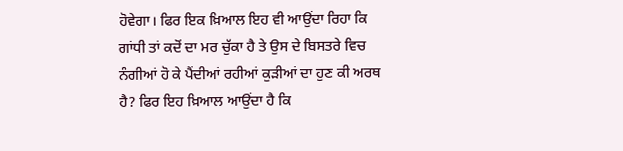ਹੋਵੇਗਾ। ਫਿਰ ਇਕ ਖ਼ਿਆਲ ਇਹ ਵੀ ਆਉਂਦਾ ਰਿਹਾ ਕਿ ਗਾਂਧੀ ਤਾਂ ਕਦੋਂ ਦਾ ਮਰ ਚੁੱਕਾ ਹੈ ਤੇ ਉਸ ਦੇ ਬਿਸਤਰੇ ਵਿਚ ਨੰਗੀਆਂ ਹੋ ਕੇ ਪੈਂਦੀਆਂ ਰਹੀਆਂ ਕੁੜੀਆਂ ਦਾ ਹੁਣ ਕੀ ਅਰਥ ਹੈ? ਫਿਰ ਇਹ ਖ਼ਿਆਲ ਆਉਂਦਾ ਹੈ ਕਿ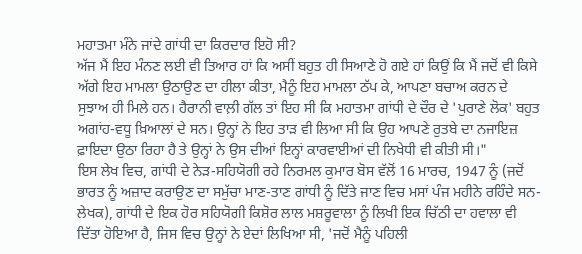ਮਹਾਤਮਾ ਮੰਨੇ ਜਾਂਦੇ ਗਾਂਧੀ ਦਾ ਕਿਰਦਾਰ ਇਹੋ ਸੀ?
ਅੱਜ ਮੈਂ ਇਹ ਮੰਨਣ ਲਈ ਵੀ ਤਿਆਰ ਹਾਂ ਕਿ ਅਸੀਂ ਬਹੁਤ ਹੀ ਸਿਆਣੇ ਹੋ ਗਏ ਹਾਂ ਕਿਉਂ ਕਿ ਮੈਂ ਜਦੋਂ ਵੀ ਕਿਸੇ ਅੱਗੇ ਇਹ ਮਾਮਲਾ ਉਠਾਉਣ ਦਾ ਹੀਲਾ ਕੀਤਾ, ਮੈਨੂੰ ਇਹ ਮਾਮਲਾ ਠੱਪ ਕੇ, ਆਪਣਾ ਬਚਾਅ ਕਰਨ ਦੇ ਸੁਝਾਅ ਹੀ ਮਿਲੇ ਹਨ। ਹੈਰਾਨੀ ਵਾਲ਼ੀ ਗੱਲ ਤਾਂ ਇਹ ਸੀ ਕਿ ਮਹਾਤਮਾ ਗਾਂਧੀ ਦੇ ਦੌਰ ਦੇ 'ਪੁਰਾਣੇ ਲੋਕ' ਬਹੁਤ ਅਗਾਂਹ-ਵਧੂ ਖ਼ਿਆਲਾਂ ਦੇ ਸਨ। ਉਨ੍ਹਾਂ ਨੇ ਇਹ ਤਾੜ ਵੀ ਲਿਆ ਸੀ ਕਿ ਉਹ ਆਪਣੇ ਰੁਤਬੇ ਦਾ ਨਜਾਇਜ਼ ਫ਼ਾਇਦਾ ਉਠਾ ਰਿਹਾ ਹੈ ਤੇ ਉਨ੍ਹਾਂ ਨੇ ਉਸ ਦੀਆਂ ਇਨ੍ਹਾਂ ਕਾਰਵਾਈਆਂ ਦੀ ਨਿਖੇਧੀ ਵੀ ਕੀਤੀ ਸੀ।"
ਇਸ ਲੇਖ ਵਿਚ, ਗਾਂਧੀ ਦੇ ਨੇੜ-ਸਹਿਯੋਗੀ ਰਹੇ ਨਿਰਮਲ ਕੁਮਾਰ ਬੋਸ ਵੱਲੋਂ 16 ਮਾਰਚ, 1947 ਨੂੰ (ਜਦੋਂ ਭਾਰਤ ਨੂੰ ਅਜ਼ਾਦ ਕਰਾਉਣ ਦਾ ਸਮੁੱਚਾ ਮਾਣ-ਤਾਣ ਗਾਂਧੀ ਨੂੰ ਦਿੱਤੇ ਜਾਣ ਵਿਚ ਮਸਾਂ ਪੰਜ ਮਹੀਨੇ ਰਹਿੰਦੇ ਸਨ-ਲੇਖਕ), ਗਾਂਧੀ ਦੇ ਇਕ ਹੋਰ ਸਹਿਯੋਗੀ ਕਿਸ਼ੋਰ ਲਾਲ ਮਸ਼ਰੂਵਾਲਾ ਨੂੰ ਲਿਖੀ ਇਕ ਚਿੱਠੀ ਦਾ ਹਵਾਲਾ ਵੀ ਦਿੱਤਾ ਹੋਇਆ ਹੈ, ਜਿਸ ਵਿਚ ਉਨ੍ਹਾਂ ਨੇ ਏਦਾਂ ਲਿਖਿਆ ਸੀ, 'ਜਦੋਂ ਮੈਨੂੰ ਪਹਿਲੀ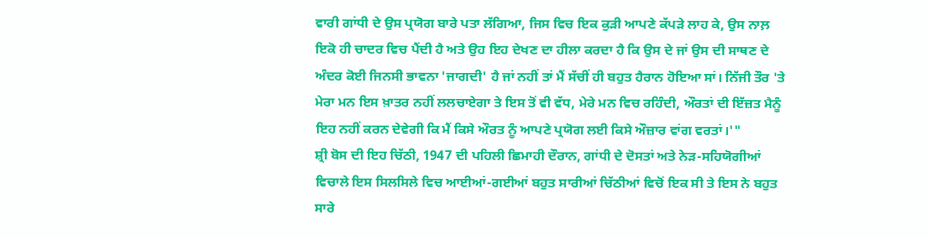ਵਾਰੀ ਗਾਂਧੀ ਦੇ ਉਸ ਪ੍ਰਯੋਗ ਬਾਰੇ ਪਤਾ ਲੱਗਿਆ, ਜਿਸ ਵਿਚ ਇਕ ਕੁੜੀ ਆਪਣੇ ਕੱਪੜੇ ਲਾਹ ਕੇ, ਉਸ ਨਾਲ਼ ਇਕੋ ਹੀ ਚਾਦਰ ਵਿਚ ਪੈਂਦੀ ਹੈ ਅਤੇ ਉਹ ਇਹ ਦੇਖਣ ਦਾ ਹੀਲਾ ਕਰਦਾ ਹੈ ਕਿ ਉਸ ਦੇ ਜਾਂ ਉਸ ਦੀ ਸਾਥਣ ਦੇ ਅੰਦਰ ਕੋਈ ਜਿਨਸੀ ਭਾਵਨਾ 'ਜਾਗਦੀ' ਹੈ ਜਾਂ ਨਹੀਂ ਤਾਂ ਮੈਂ ਸੱਚੀਂ ਹੀ ਬਹੁਤ ਹੈਰਾਨ ਹੋਇਆ ਸਾਂ। ਨਿੱਜੀ ਤੌਰ 'ਤੇ ਮੇਰਾ ਮਨ ਇਸ ਖ਼ਾਤਰ ਨਹੀਂ ਲਲਚਾਏਗਾ ਤੇ ਇਸ ਤੋਂ ਵੀ ਵੱਧ, ਮੇਰੇ ਮਨ ਵਿਚ ਰਹਿੰਦੀ, ਔਰਤਾਂ ਦੀ ਇੱਜ਼ਤ ਮੈਨੂੰ ਇਹ ਨਹੀਂ ਕਰਨ ਦੇਵੇਗੀ ਕਿ ਮੈਂ ਕਿਸੇ ਔਰਤ ਨੂੰ ਆਪਣੇ ਪ੍ਰਯੋਗ ਲਈ ਕਿਸੇ ਔਜ਼ਾਰ ਵਾਂਗ ਵਰਤਾਂ।'"
ਸ਼੍ਰੀ ਬੋਸ ਦੀ ਇਹ ਚਿੱਠੀ, 1947 ਦੀ ਪਹਿਲੀ ਛਿਮਾਹੀ ਦੌਰਾਨ, ਗਾਂਧੀ ਦੇ ਦੋਸਤਾਂ ਅਤੇ ਨੇੜ-ਸਹਿਯੋਗੀਆਂ ਵਿਚਾਲੇ ਇਸ ਸਿਲਸਿਲੇ ਵਿਚ ਆਈਆਂ-ਗਈਆਂ ਬਹੁਤ ਸਾਰੀਆਂ ਚਿੱਠੀਆਂ ਵਿਚੋਂ ਇਕ ਸੀ ਤੇ ਇਸ ਨੇ ਬਹੁਤ ਸਾਰੇ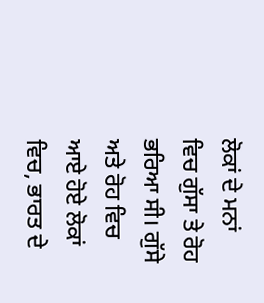ਲੋਕਾਂ ਦੇ ਮਨਾਂ ਵਿਚ ਗੁੱਸਾ ਤੇ ਰੋਹ ਭਰਿਆ ਸੀ। ਗੁੱਸੇ ਅਤੇ ਰੋਹ ਵਿਚ ਆਏ ਹੋਏ ਲੋਕਾਂ ਵਿਚ, ਭਾਰਤ ਦੇ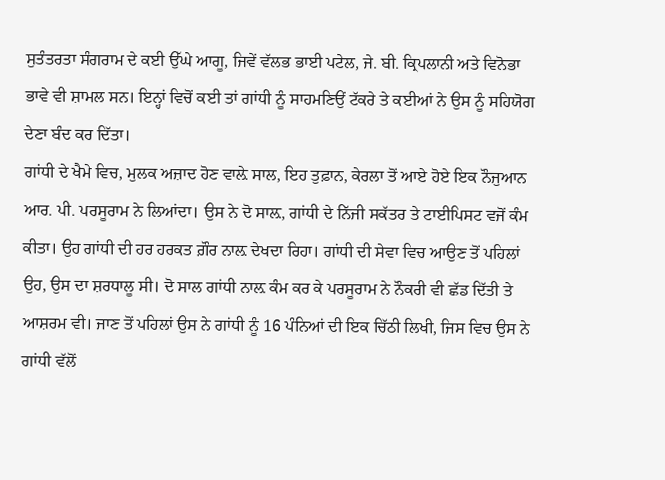ਸੁਤੰਤਰਤਾ ਸੰਗਰਾਮ ਦੇ ਕਈ ਉੱਘੇ ਆਗੂ, ਜਿਵੇਂ ਵੱਲਭ ਭਾਈ ਪਟੇਲ, ਜੇ. ਬੀ. ਕ੍ਰਿਪਲਾਨੀ ਅਤੇ ਵਿਨੋਭਾ ਭਾਵੇ ਵੀ ਸ਼ਾਮਲ ਸਨ। ਇਨ੍ਹਾਂ ਵਿਚੋਂ ਕਈ ਤਾਂ ਗਾਂਧੀ ਨੂੰ ਸਾਹਮਣਿਉਂ ਟੱਕਰੇ ਤੇ ਕਈਆਂ ਨੇ ਉਸ ਨੂੰ ਸਹਿਯੋਗ ਦੇਣਾ ਬੰਦ ਕਰ ਦਿੱਤਾ।
ਗਾਂਧੀ ਦੇ ਖੈਮੇ ਵਿਚ, ਮੁਲਕ ਅਜ਼ਾਦ ਹੋਣ ਵਾਲ਼ੇ ਸਾਲ, ਇਹ ਤੁਫ਼ਾਨ, ਕੇਰਲਾ ਤੋਂ ਆਏ ਹੋਏ ਇਕ ਨੌਜੁਆਨ ਆਰ. ਪੀ. ਪਰਸੂਰਾਮ ਨੇ ਲਿਆਂਦਾ। ਉਸ ਨੇ ਦੋ ਸਾਲ਼, ਗਾਂਧੀ ਦੇ ਨਿੱਜੀ ਸਕੱਤਰ ਤੇ ਟਾਈਪਿਸਟ ਵਜੋਂ ਕੰਮ ਕੀਤਾ। ਉਹ ਗਾਂਧੀ ਦੀ ਹਰ ਹਰਕਤ ਗ਼ੌਰ ਨਾਲ਼ ਦੇਖਦਾ ਰਿਹਾ। ਗਾਂਧੀ ਦੀ ਸੇਵਾ ਵਿਚ ਆਉਣ ਤੋਂ ਪਹਿਲਾਂ ਉਹ, ਉਸ ਦਾ ਸ਼ਰਧਾਲੂ ਸੀ। ਦੋ ਸਾਲ ਗਾਂਧੀ ਨਾਲ਼ ਕੰਮ ਕਰ ਕੇ ਪਰਸੂਰਾਮ ਨੇ ਨੌਕਰੀ ਵੀ ਛੱਡ ਦਿੱਤੀ ਤੇ ਆਸ਼ਰਮ ਵੀ। ਜਾਣ ਤੋਂ ਪਹਿਲਾਂ ਉਸ ਨੇ ਗਾਂਧੀ ਨੂੰ 16 ਪੰਨਿਆਂ ਦੀ ਇਕ ਚਿੱਠੀ ਲਿਖੀ, ਜਿਸ ਵਿਚ ਉਸ ਨੇ ਗਾਂਧੀ ਵੱਲੋਂ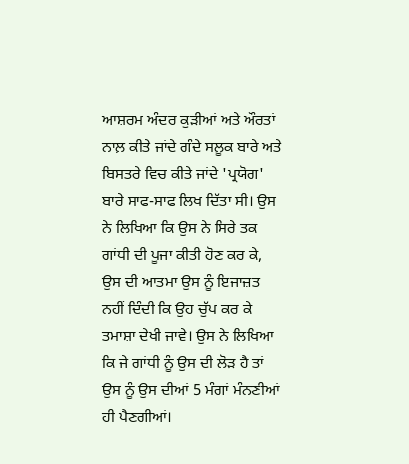ਆਸ਼ਰਮ ਅੰਦਰ ਕੁੜੀਆਂ ਅਤੇ ਔਰਤਾਂ ਨਾਲ਼ ਕੀਤੇ ਜਾਂਦੇ ਗੰਦੇ ਸਲੂਕ ਬਾਰੇ ਅਤੇ ਬਿਸਤਰੇ ਵਿਚ ਕੀਤੇ ਜਾਂਦੇ 'ਪ੍ਰਯੋਗ' ਬਾਰੇ ਸਾਫ-ਸਾਫ ਲਿਖ ਦਿੱਤਾ ਸੀ। ਉਸ ਨੇ ਲਿਖਿਆ ਕਿ ਉਸ ਨੇ ਸਿਰੇ ਤਕ ਗਾਂਧੀ ਦੀ ਪੂਜਾ ਕੀਤੀ ਹੋਣ ਕਰ ਕੇ, ਉਸ ਦੀ ਆਤਮਾ ਉਸ ਨੂੰ ਇਜਾਜ਼ਤ ਨਹੀਂ ਦਿੰਦੀ ਕਿ ਉਹ ਚੁੱਪ ਕਰ ਕੇ ਤਮਾਸ਼ਾ ਦੇਖੀ ਜਾਵੇ। ਉਸ ਨੇ ਲਿਖਿਆ ਕਿ ਜੇ ਗਾਂਧੀ ਨੂੰ ਉਸ ਦੀ ਲੋੜ ਹੈ ਤਾਂ ਉਸ ਨੂੰ ਉਸ ਦੀਆਂ 5 ਮੰਗਾਂ ਮੰਨਣੀਆਂ ਹੀ ਪੈਣਗੀਆਂ।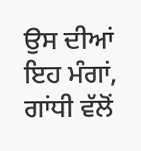ਉਸ ਦੀਆਂ ਇਹ ਮੰਗਾਂ, ਗਾਂਧੀ ਵੱਲੋਂ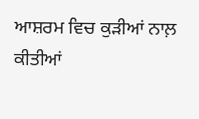ਆਸ਼ਰਮ ਵਿਚ ਕੁੜੀਆਂ ਨਾਲ਼ ਕੀਤੀਆਂ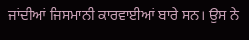ਜਾਂਦੀਆਂ ਜਿਸਮਾਨੀ ਕਾਰਵਾਈਆਂ ਬਾਰੇ ਸਨ। ਉਸ ਨੇ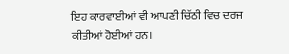ਇਹ ਕਾਰਵਾਈਆਂ ਵੀ ਆਪਣੀ ਚਿੱਠੀ ਵਿਚ ਦਰਜ ਕੀਤੀਆਂ ਹੋਈਆਂ ਹਨ।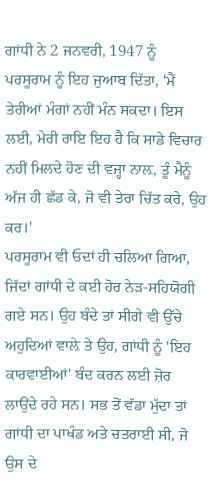ਗਾਂਧੀ ਨੇ 2 ਜਨਵਰੀ, 1947 ਨੂੰ ਪਰਸੂਰਾਮ ਨੂੰ ਇਹ ਜੁਆਬ ਦਿੱਤਾ, 'ਮੈਂ ਤੇਰੀਆਂ ਮੰਗਾਂ ਨਹੀਂ ਮੰਨ ਸਕਦਾ। ਇਸ ਲਈ, ਮੇਰੀ ਰਾਇ ਇਹ ਹੈ ਕਿ ਸਾਡੇ ਵਿਚਾਰ ਨਹੀਂ ਮਿਲਦੇ ਹੋਣ ਦੀ ਵਜ੍ਹਾ ਨਾਲ਼, ਤੂੰ ਮੈਨੂੰ ਅੱਜ ਹੀ ਛੱਡ ਕੇ, ਜੋ ਵੀ ਤੇਰਾ ਚਿੱਤ ਕਰੇ, ਉਹ ਕਰ।'
ਪਰਸੂਰਾਮ ਵੀ ਓਦਾਂ ਹੀ ਚਲਿਆ ਗਿਆ, ਜਿੱਦਾਂ ਗਾਂਧੀ ਦੇ ਕਈ ਹੋਰ ਨੇੜ-ਸਹਿਯੋਗੀ ਗਏ ਸਨ। ਉਹ ਬੰਦੇ ਤਾਂ ਸੀਗੇ ਵੀ ਉੱਚੇ ਅਹੁਦਿਆਂ ਵਾਲ਼ੇ ਤੇ ਉਹ, ਗਾਂਧੀ ਨੂੰ 'ਇਹ ਕਾਰਵਾਈਆਂ' ਬੰਦ ਕਰਨ ਲਈ ਜ਼ੋਰ ਲਾਉਂਦੇ ਰਹੇ ਸਨ। ਸਭ ਤੋਂ ਵੱਡਾ ਮੁੱਦਾ ਤਾਂ ਗਾਂਧੀ ਦਾ ਪਾਖੰਡ ਅਤੇ ਚਤਰਾਈ ਸੀ, ਜੋ ਉਸ ਦੇ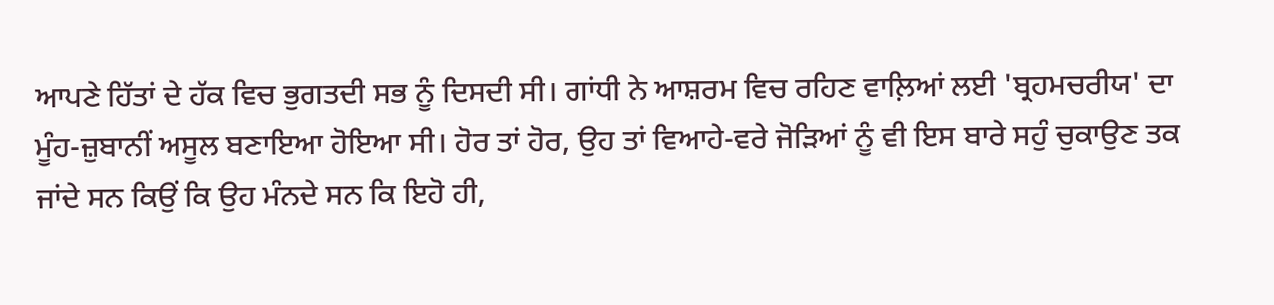ਆਪਣੇ ਹਿੱਤਾਂ ਦੇ ਹੱਕ ਵਿਚ ਭੁਗਤਦੀ ਸਭ ਨੂੰ ਦਿਸਦੀ ਸੀ। ਗਾਂਧੀ ਨੇ ਆਸ਼ਰਮ ਵਿਚ ਰਹਿਣ ਵਾਲ਼ਿਆਂ ਲਈ 'ਬ੍ਰਹਮਚਰੀਯ' ਦਾ ਮੂੰਹ-ਜ਼ੁਬਾਨੀਂ ਅਸੂਲ ਬਣਾਇਆ ਹੋਇਆ ਸੀ। ਹੋਰ ਤਾਂ ਹੋਰ, ਉਹ ਤਾਂ ਵਿਆਹੇ-ਵਰੇ ਜੋੜਿਆਂ ਨੂੰ ਵੀ ਇਸ ਬਾਰੇ ਸਹੁੰ ਚੁਕਾਉਣ ਤਕ ਜਾਂਦੇ ਸਨ ਕਿਉਂ ਕਿ ਉਹ ਮੰਨਦੇ ਸਨ ਕਿ ਇਹੋ ਹੀ,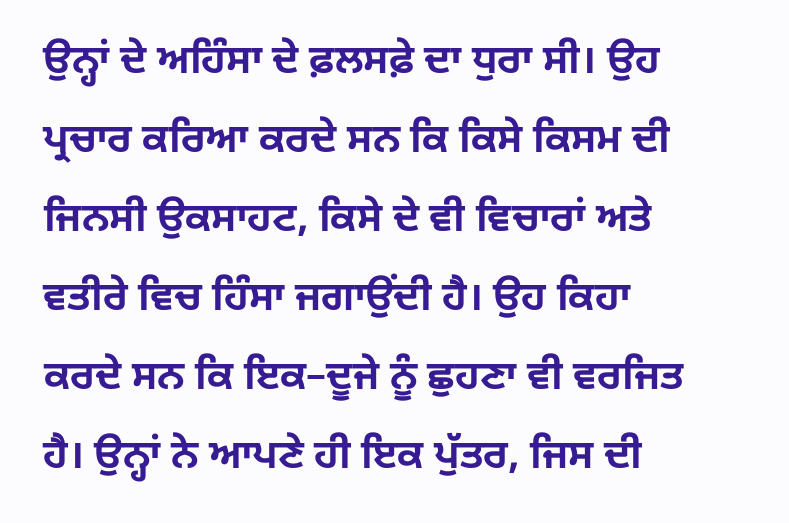ਉਨ੍ਹਾਂ ਦੇ ਅਹਿੰਸਾ ਦੇ ਫ਼ਲਸਫ਼ੇ ਦਾ ਧੁਰਾ ਸੀ। ਉਹ ਪ੍ਰਚਾਰ ਕਰਿਆ ਕਰਦੇ ਸਨ ਕਿ ਕਿਸੇ ਕਿਸਮ ਦੀ ਜਿਨਸੀ ਉਕਸਾਹਟ, ਕਿਸੇ ਦੇ ਵੀ ਵਿਚਾਰਾਂ ਅਤੇ ਵਤੀਰੇ ਵਿਚ ਹਿੰਸਾ ਜਗਾਉਂਦੀ ਹੈ। ਉਹ ਕਿਹਾ ਕਰਦੇ ਸਨ ਕਿ ਇਕ–ਦੂਜੇ ਨੂੰ ਛੁਹਣਾ ਵੀ ਵਰਜਿਤ ਹੈ। ਉਨ੍ਹਾਂ ਨੇ ਆਪਣੇ ਹੀ ਇਕ ਪੁੱਤਰ, ਜਿਸ ਦੀ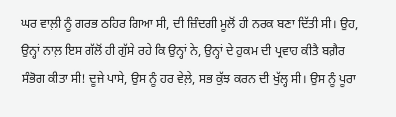ਘਰ ਵਾਲ਼ੀ ਨੂੰ ਗਰਭ ਠਹਿਰ ਗਿਆ ਸੀ, ਦੀ ਜ਼ਿੰਦਗੀ ਮੂਲੋਂ ਹੀ ਨਰਕ ਬਣਾ ਦਿੱਤੀ ਸੀ। ਉਹ, ਉਨ੍ਹਾਂ ਨਾਲ਼ ਇਸ ਗੱਲੋਂ ਹੀ ਗੁੱਸੇ ਰਹੇ ਕਿ ਉਨ੍ਹਾਂ ਨੇ, ਉਨ੍ਹਾਂ ਦੇ ਹੁਕਮ ਦੀ ਪ੍ਰਵਾਹ ਕੀਤੈ ਬਗ਼ੈਰ ਸੰਭੋਗ ਕੀਤਾ ਸੀ! ਦੂਜੇ ਪਾਸੇ, ਉਸ ਨੂੰ ਹਰ ਵੇਲ਼ੇ, ਸਭ ਕੁੱਝ ਕਰਨ ਦੀ ਖੁੱਲ੍ਹ ਸੀ। ਉਸ ਨੂੰ ਪੂਰਾ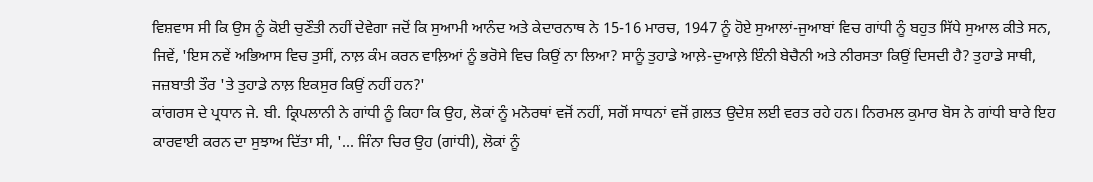ਵਿਸ਼ਵਾਸ ਸੀ ਕਿ ਉਸ ਨੂੰ ਕੋਈ ਚੁਣੌਤੀ ਨਹੀਂ ਦੇਵੇਗਾ ਜਦੋਂ ਕਿ ਸੁਆਮੀ ਆਨੰਦ ਅਤੇ ਕੇਦਾਰਨਾਥ ਨੇ 15-16 ਮਾਰਚ, 1947 ਨੂੰ ਹੋਏ ਸੁਆਲਾਂ-ਜੁਆਬਾਂ ਵਿਚ ਗਾਂਧੀ ਨੂੰ ਬਹੁਤ ਸਿੱਧੇ ਸੁਆਲ ਕੀਤੇ ਸਨ, ਜਿਵੇਂ, 'ਇਸ ਨਵੇਂ ਅਭਿਆਸ ਵਿਚ ਤੁਸੀਂ, ਨਾਲ਼ ਕੰਮ ਕਰਨ ਵਾਲ਼ਿਆਂ ਨੂੰ ਭਰੋਸੇ ਵਿਚ ਕਿਉਂ ਨਾ ਲਿਆ? ਸਾਨੂੰ ਤੁਹਾਡੇ ਆਲ਼ੇ-ਦੁਆਲ਼ੇ ਇੰਨੀ ਬੇਚੈਨੀ ਅਤੇ ਨੀਰਸਤਾ ਕਿਉਂ ਦਿਸਦੀ ਹੈ? ਤੁਹਾਡੇ ਸਾਥੀ, ਜਜ਼ਬਾਤੀ ਤੌਰ 'ਤੇ ਤੁਹਾਡੇ ਨਾਲ਼ ਇਕਸੁਰ ਕਿਉਂ ਨਹੀਂ ਹਨ?'
ਕਾਂਗਰਸ ਦੇ ਪ੍ਰਧਾਨ ਜੇ. ਬੀ. ਕ੍ਰਿਪਲਾਨੀ ਨੇ ਗਾਂਧੀ ਨੂੰ ਕਿਹਾ ਕਿ ਉਹ, ਲੋਕਾਂ ਨੂੰ ਮਨੋਰਥਾਂ ਵਜੋਂ ਨਹੀਂ, ਸਗੋਂ ਸਾਧਨਾਂ ਵਜੋਂ ਗ਼ਲਤ ਉਦੇਸ਼ ਲਈ ਵਰਤ ਰਹੇ ਹਨ। ਨਿਰਮਲ ਕੁਮਾਰ ਬੋਸ ਨੇ ਗਾਂਧੀ ਬਾਰੇ ਇਹ ਕਾਰਵਾਈ ਕਰਨ ਦਾ ਸੁਝਾਅ ਦਿੱਤਾ ਸੀ, '... ਜਿੰਨਾ ਚਿਰ ਉਹ (ਗਾਂਧੀ), ਲੋਕਾਂ ਨੂੰ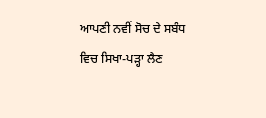ਆਪਣੀ ਨਵੀਂ ਸੋਚ ਦੇ ਸਬੰਧ ਵਿਚ ਸਿਖਾ-ਪੜ੍ਹਾ ਲੈਣ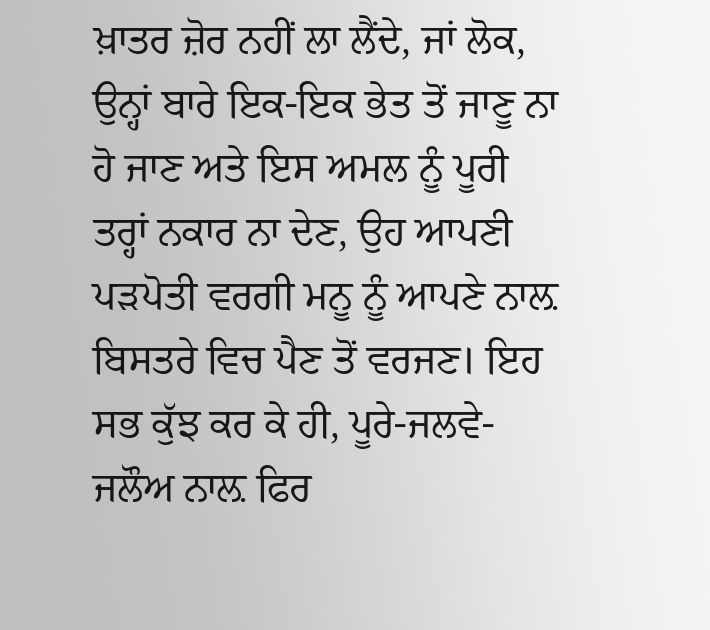ਖ਼ਾਤਰ ਜ਼ੋਰ ਨਹੀਂ ਲਾ ਲੈਂਦੇ, ਜਾਂ ਲੋਕ, ਉਨ੍ਹਾਂ ਬਾਰੇ ਇਕ-ਇਕ ਭੇਤ ਤੋਂ ਜਾਣੂ ਨਾ ਹੋ ਜਾਣ ਅਤੇ ਇਸ ਅਮਲ ਨੂੰ ਪੂਰੀ ਤਰ੍ਹਾਂ ਨਕਾਰ ਨਾ ਦੇਣ, ਉਹ ਆਪਣੀ ਪੜਪੋਤੀ ਵਰਗੀ ਮਨੂ ਨੂੰ ਆਪਣੇ ਨਾਲ਼ ਬਿਸਤਰੇ ਵਿਚ ਪੈਣ ਤੋਂ ਵਰਜਣ। ਇਹ ਸਭ ਕੁੱਝ ਕਰ ਕੇ ਹੀ, ਪੂਰੇ-ਜਲਵੇ-ਜਲੌਅ ਨਾਲ਼ ਫਿਰ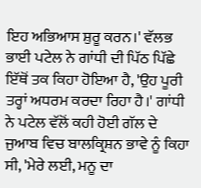ਇਹ ਅਭਿਆਸ ਸ਼ੁਰੂ ਕਰਨ।' ਵੱਲਭ ਭਾਈ ਪਟੇਲ ਨੇ ਗਾਂਧੀ ਦੀ ਪਿੱਠ ਪਿੱਛੇ ਇੱਥੋਂ ਤਕ ਕਿਹਾ ਹੋਇਆ ਹੈ, 'ਉਹ ਪੂਰੀ ਤਰ੍ਹਾਂ ਅਧਰਮ ਕਰਦਾ ਰਿਹਾ ਹੈ।' ਗਾਂਧੀ ਨੇ ਪਟੇਲ ਵੱਲੋਂ ਕਹੀ ਹੋਈ ਗੱਲ ਦੇ ਜੁਆਬ ਵਿਚ ਬਾਲਕ੍ਰਿਸ਼ਨ ਭਾਵੇ ਨੂੰ ਕਿਹਾ ਸੀ, 'ਮੇਰੇ ਲਈ, ਮਨੂ ਦਾ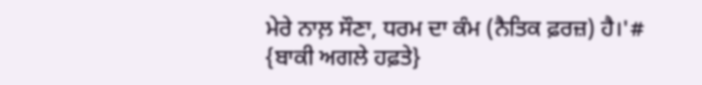ਮੇਰੇ ਨਾਲ਼ ਸੌਣਾ, ਧਰਮ ਦਾ ਕੰਮ (ਨੈਤਿਕ ਫ਼ਰਜ਼) ਹੈ।'# {ਬਾਕੀ ਅਗਲੇ ਹਫ਼ਤੇ}